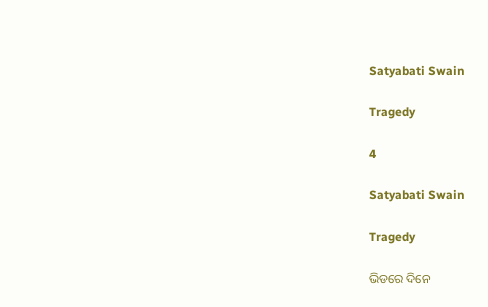Satyabati Swain

Tragedy

4

Satyabati Swain

Tragedy

ଭିଡରେ ଦିନେ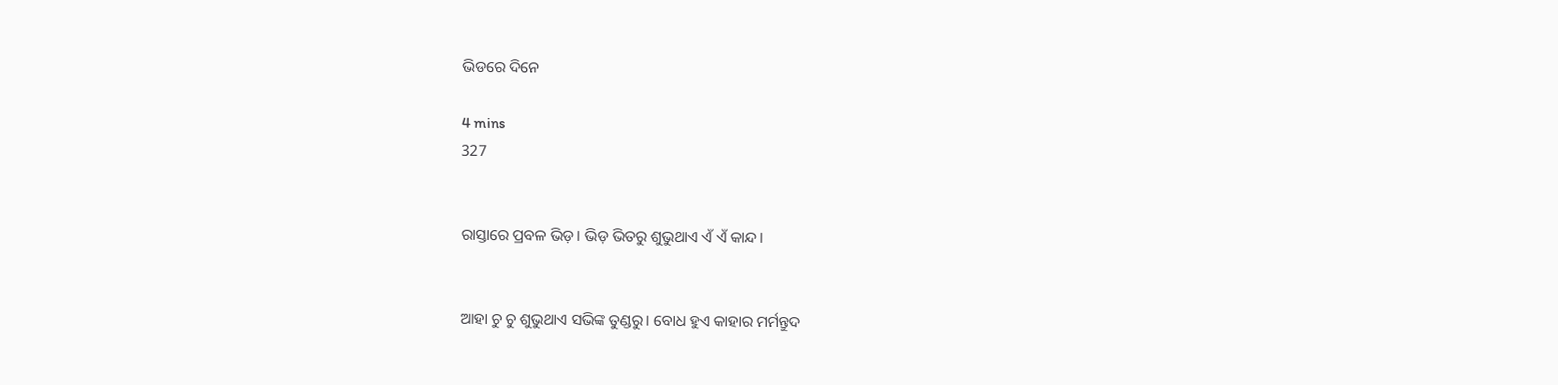ଭିଡରେ ଦିନେ

4 mins
327


ରାସ୍ତାରେ ପ୍ରବଳ ଭିଡ଼। ଭିଡ଼ ଭିତରୁ ଶୁଭୁଥାଏ ଏଁ ଏଁ କାନ୍ଦ।


ଆହା ଚୁ ଚୁ ଶୁଭୁଥାଏ ସଭିଙ୍କ ତୁଣ୍ଡରୁ। ବୋଧ ହୁଏ କାହାର ମର୍ମନ୍ତୁଦ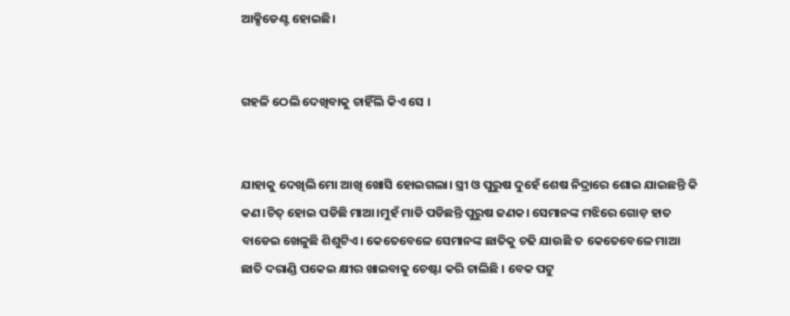ଆକ୍ସିଡେଣ୍ଟ ହୋଇଛି।


ଗହଳି ଠେଲି ଦେଖିବାକୁ ଚାହିଁଲି କିଏ ସେ ।


ଯାହାକୁ ଦେଖିଲି ମୋ ଆଖି ଖୋସି ହୋଇଗଲା। ସ୍ତ୍ରୀ ଓ ପୁରୁଷ ଦୁହେଁ ଶେଷ ନିଦ୍ରାରେ ଶୋଇ ଯାଇଛନ୍ତି କି କଣ।ଚିତ୍ ହୋଇ ପଡିଛି ମାଆ।ମୁହଁ ମାଡି ପଡିଛନ୍ତି ପୁରୁଷ ଜଣକ। ସେମାନଙ୍କ ମଝିରେ ଗୋଡ଼ ହାତ ବାଡେଇ ଖେଳୁଛି ଶିଶୁଟିଏ। କେତେବେଳେ ସେମାନଙ୍କ ଛାତିକୁ ଚଢି ଯାଉଛି ତ କେତେବେଳେ ମାଆ ଛାତି ଦରାଣ୍ଡି ପକେଇ କ୍ଷୀର ଖାଇବାକୁ ଚେଷ୍ଟା କରି ଚାଲିଛି । ବେକ ପଟୁ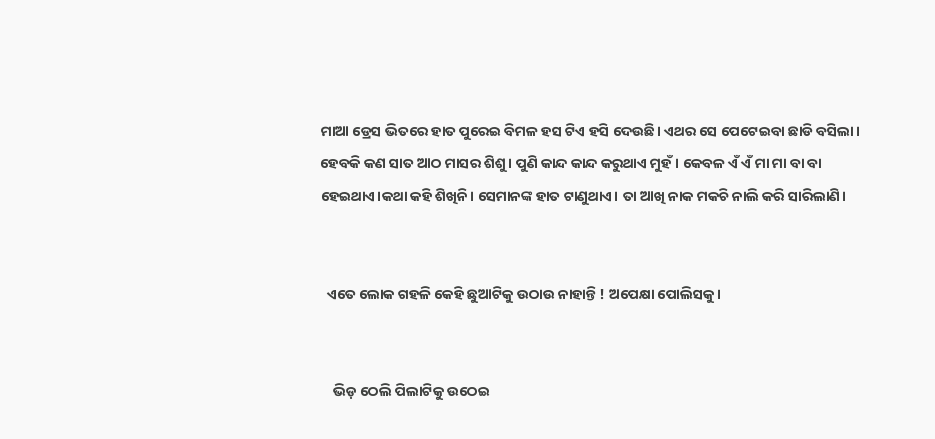ମାଆ ଡ୍ରେସ ଭିତରେ ହାତ ପୁରେଇ ବିମଳ ହସ ଟିଏ ହସି ଦେଉଛି। ଏଥର ସେ ପେଟେଇବା ଛାଡି ବସିଲା। ହେବକି କଣ ସାତ ଆଠ ମାସର ଶିଶୁ। ପୁଣି କାନ୍ଦ କାନ୍ଦ କରୁଥାଏ ମୁହଁ। କେବଳ ଏଁ ଏଁ ମା ମା ବା ବା ହେଇଥାଏ।କଥା କହି ଶିଖିନି। ସେମାନଙ୍କ ହାତ ଟାଣୁଥାଏ। ତା ଆଖି ନାକ ମକଚି ନାଲି କରି ସାରିଲାଣି।


  ଏତେ ଲୋକ ଗହଳି କେହି ଛୁଆଟିକୁ ଉଠାଉ ନାହାନ୍ତି ! ଅପେକ୍ଷା ପୋଲିସକୁ।


    ଭିଡ଼ ଠେଲି ପିଲାଟିକୁ ଉଠେଇ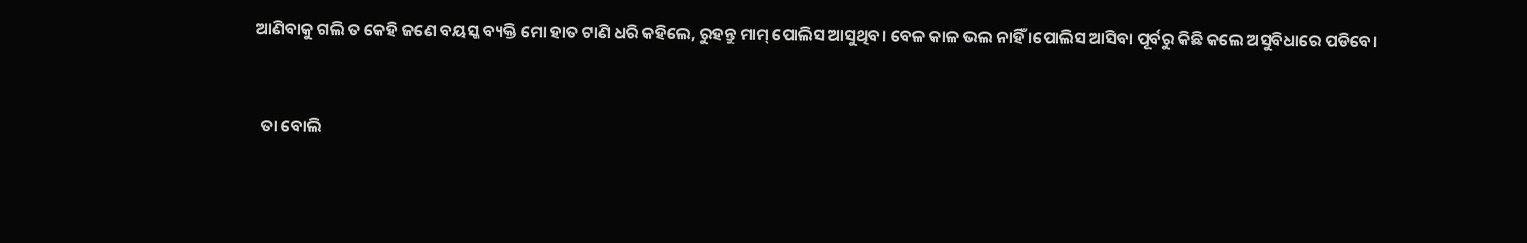ଆଣିବାକୁ ଗଲି ତ କେହି ଜଣେ ବୟସ୍କ ବ୍ୟକ୍ତି ମୋ ହାତ ଟାଣି ଧରି କହିଲେ, ରୁହନ୍ତୁ ମାମ୍ ପୋଲିସ ଆସୁଥିବ। ବେଳ କାଳ ଭଲ ନାହିଁ ।ପୋଲିସ ଆସିବା ପୂର୍ବରୁ କିଛି କଲେ ଅସୁବିଧାରେ ପଡିବେ।


  ତା ବୋଲି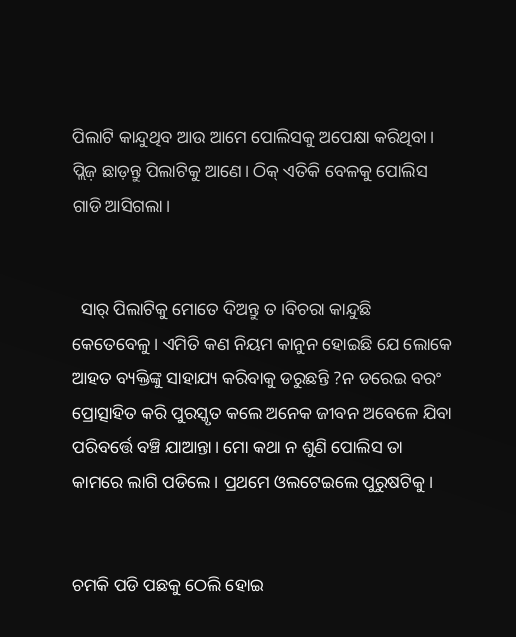ପିଲାଟି କାନ୍ଦୁଥିବ ଆଉ ଆମେ ପୋଲିସକୁ ଅପେକ୍ଷା କରିଥିବା। ପ୍ଲିଜ଼ ଛାଡ଼ନ୍ତୁ ପିଲାଟିକୁ ଆଣେ। ଠିକ୍ ଏତିକି ବେଳକୁ ପୋଲିସ ଗାଡି ଆସିଗଲା।


  ସାର୍ ପିଲାଟିକୁ ମୋତେ ଦିଅନ୍ତୁ ତ ।ବିଚରା କାନ୍ଦୁଛି କେତେବେଳୁ। ଏମିତି କଣ ନିୟମ କାନୁନ ହୋଇଛି ଯେ ଲୋକେ ଆହତ ବ୍ୟକ୍ତିଙ୍କୁ ସାହାଯ୍ୟ କରିବାକୁ ଡରୁଛନ୍ତି ?ନ ଡରେଇ ବରଂ ପ୍ରୋତ୍ସାହିତ କରି ପୁରସ୍କୃତ କଲେ ଅନେକ ଜୀବନ ଅବେଳେ ଯିବା ପରିବର୍ତ୍ତେ ବଞ୍ଚି ଯାଆନ୍ତା। ମୋ କଥା ନ ଶୁଣି ପୋଲିସ ତା କାମରେ ଲାଗି ପଡିଲେ। ପ୍ରଥମେ ଓଲଟେଇଲେ ପୁରୁଷଟିକୁ।


ଚମକି ପଡି ପଛକୁ ଠେଲି ହୋଇ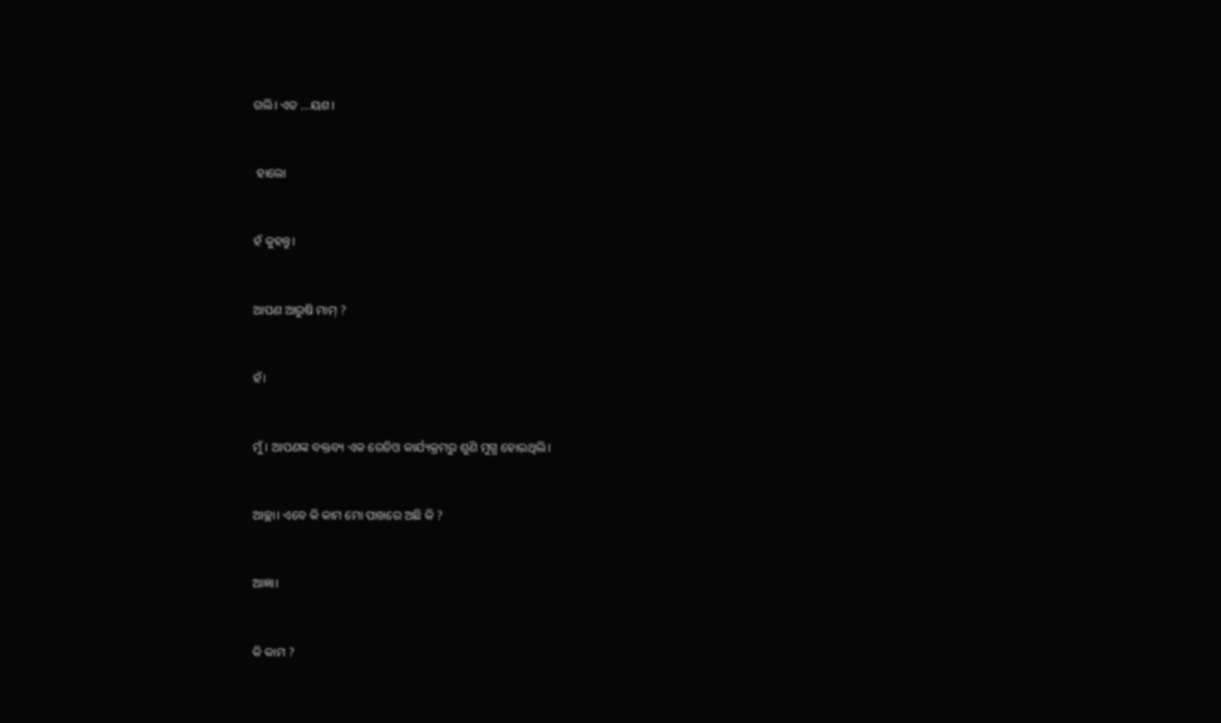ଗଲି। ଏତ ...ୟଶ।


 ହାଲୋ


ହଁ କୁହନ୍ତୁ।


ଆପଣ ଆରୁଷି ମାମ୍ ?


ହଁ।


ମୁଁ । ଆପଣଙ୍କ ବକ୍ତବ୍ୟ ଏକ ରେଡିଓ କାର୍ଯ୍ୟକ୍ରମରୁ ଶୁଣି ମୁଗ୍ଧ ହୋଇଥିଲି।


ଆଚ୍ଛା। ଏବେ କି କାମ ମୋ ପାଖରେ ଅଛି କି ?


ଆଜ୍ଞା।


କି କାମ ?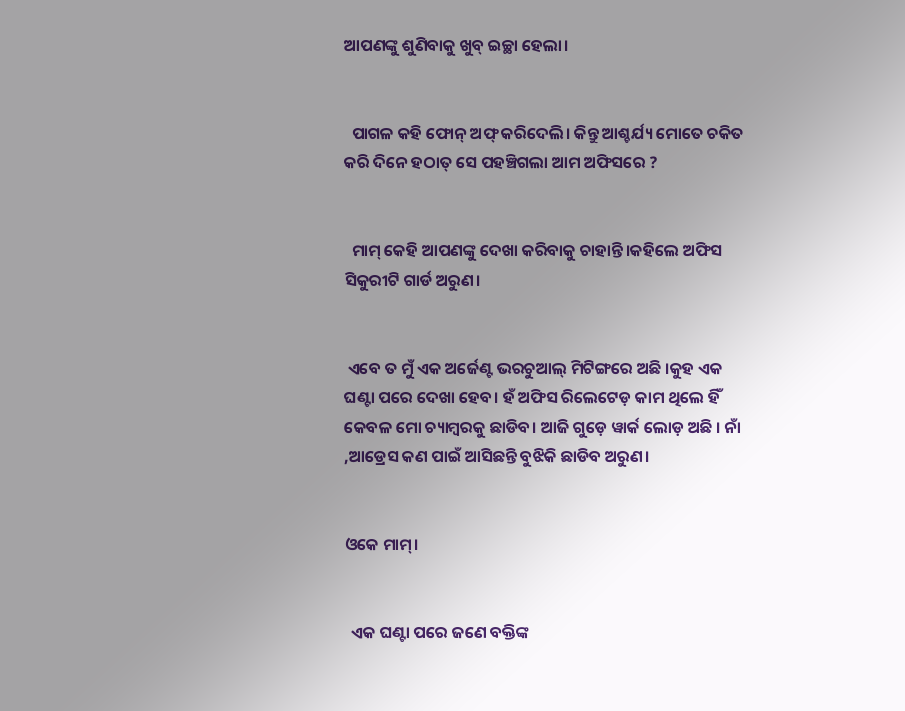ଆପଣଙ୍କୁ ଶୁଣିବାକୁ ଖୁବ୍ ଇଚ୍ଛା ହେଲା।


  ପାଗଳ କହି ଫୋନ୍ ଅଫ୍ କରିଦେଲି। କିନ୍ତୁ ଆଶ୍ଚର୍ଯ୍ୟ ମୋତେ ଚକିତ କରି ଦିନେ ହଠାତ୍ ସେ ପହଞ୍ଚିଗଲା ଆମ ଅଫିସରେ ?


  ମାମ୍ କେହି ଆପଣଙ୍କୁ ଦେଖା କରିବାକୁ ଚାହାନ୍ତି।କହିଲେ ଅଫିସ ସିକୁରୀଟି ଗାର୍ଡ ଅରୁଣ।


 ଏବେ ତ ମୁଁ ଏକ ଅର୍ଜେଣ୍ଟ ଭରଚୁଆଲ୍ ମିଟିଙ୍ଗରେ ଅଛି ।କୁହ ଏକ ଘଣ୍ଟା ପରେ ଦେଖା ହେବ। ହଁ ଅଫିସ ରିଲେଟେଡ଼ କାମ ଥିଲେ ହିଁ କେବଳ ମୋ ଚ୍ୟାମ୍ବରକୁ ଛାଡିବ। ଆଜି ଗୁଡ଼େ ୱାର୍କ ଲୋଡ଼ ଅଛି । ନାଁ ,ଆଡ୍ରେସ କଣ ପାଇଁ ଆସିଛନ୍ତି ବୁଝିକି ଛାଡିବ ଅରୁଣ।


ଓକେ ମାମ୍।


  ଏକ ଘଣ୍ଟା ପରେ ଜଣେ ବକ୍ତିଙ୍କ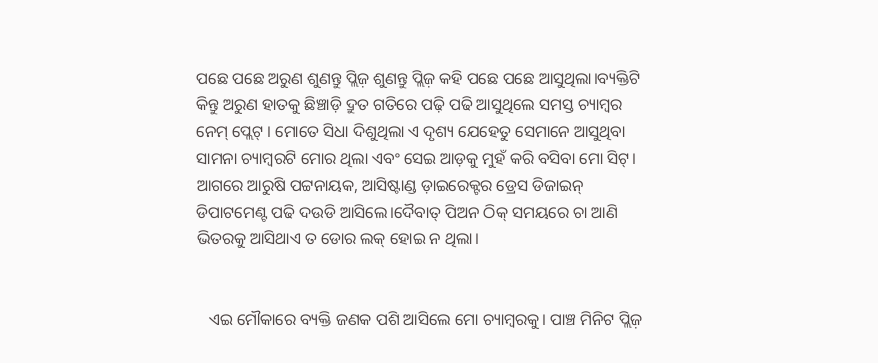ପଛେ ପଛେ ଅରୁଣ ଶୁଣନ୍ତୁ ପ୍ଲିଜ଼ ଶୁଣନ୍ତୁ ପ୍ଲିଜ଼ କହି ପଛେ ପଛେ ଆସୁଥିଲା।ବ୍ୟକ୍ତିଟି କିନ୍ତୁ ଅରୁଣ ହାତକୁ ଛିଞ୍ଚାଡ଼ି ଦ୍ରୁତ ଗତିରେ ପଢ଼ି ପଢି ଆସୁଥିଲେ ସମସ୍ତ ଚ୍ୟାମ୍ବର ନେମ୍ ପ୍ଲେଟ୍ । ମୋତେ ସିଧା ଦିଶୁଥିଲା ଏ ଦୃଶ୍ୟ ଯେହେତୁ ସେମାନେ ଆସୁଥିବା ସାମନା ଚ୍ୟାମ୍ବରଟି ମୋର ଥିଲା ଏବଂ ସେଇ ଆଡ଼କୁ ମୁହଁ କରି ବସିବା ମୋ ସିଟ୍। ଆଗରେ ଆରୁଷି ପଟ୍ଟନାୟକ, ଆସିଷ୍ଟାଣ୍ଡ ଡ଼ାଇରେକ୍ଟର ଡ୍ରେସ ଡିଜାଇନ୍ ଡିପାଟମେଣ୍ଟ ପଢି ଦଉଡି ଆସିଲେ।ଦୈବାତ୍ ପିଅନ ଠିକ୍ ସମୟରେ ଚା ଆଣି ଭିତରକୁ ଆସିଥାଏ ତ ଡୋର ଲକ୍ ହୋଇ ନ ଥିଲା।


   ଏଇ ମୌକାରେ ବ୍ୟକ୍ତି ଜଣକ ପଶି ଆସିଲେ ମୋ ଚ୍ୟାମ୍ବରକୁ। ପାଞ୍ଚ ମିନିଟ ପ୍ଲିଜ଼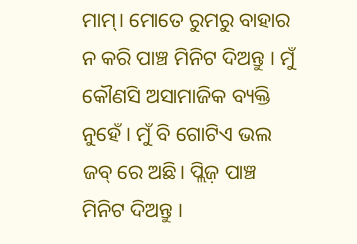ମାମ୍। ମୋତେ ରୁମରୁ ବାହାର ନ କରି ପାଞ୍ଚ ମିନିଟ ଦିଅନ୍ତୁ । ମୁଁ କୌଣସି ଅସାମାଜିକ ବ୍ୟକ୍ତି ନୁହେଁ । ମୁଁ ବି ଗୋଟିଏ ଭଲ ଜବ୍ ରେ ଅଛି। ପ୍ଲିଜ଼ ପାଞ୍ଚ ମିନିଟ ଦିଅନ୍ତୁ ।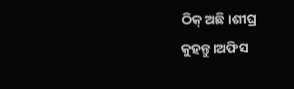ଠିକ୍ ଅଛି।ଶୀଘ୍ର କୁହନ୍ତୁ।ଅଫିସ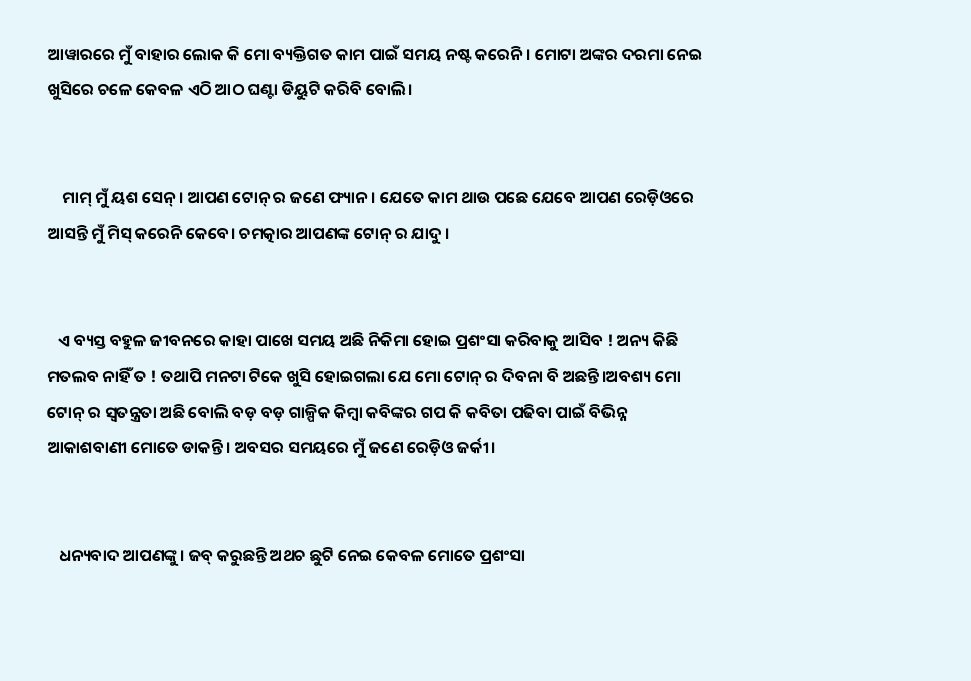ଆୱାରରେ ମୁଁ ବାହାର ଲୋକ କି ମୋ ବ୍ୟକ୍ତିଗତ କାମ ପାଇଁ ସମୟ ନଷ୍ଟ କରେନି। ମୋଟା ଅଙ୍କର ଦରମା ନେଇ ଖୁସିରେ ଚଳେ କେବଳ ଏଠି ଆଠ ଘଣ୍ଟା ଡିୟୁଟି କରିବି ବୋଲି।


    ମାମ୍ ମୁଁ ୟଶ ସେନ୍। ଆପଣ ଟୋନ୍ ର ଜଣେ ଫ୍ୟାନ। ଯେତେ କାମ ଥାଉ ପଛେ ଯେବେ ଆପଣ ରେଡ଼ିଓରେ ଆସନ୍ତି ମୁଁ ମିସ୍ କରେନି କେବେ। ଚମତ୍କାର ଆପଣଙ୍କ ଟୋନ୍ ର ଯାଦୁ ।


   ଏ ବ୍ୟସ୍ତ ବହୁଳ ଜୀବନରେ କାହା ପାଖେ ସମୟ ଅଛି ନିକିମା ହୋଇ ପ୍ରଶଂସା କରିବାକୁ ଆସିବ ! ଅନ୍ୟ କିଛି ମତଲବ ନାହିଁ ତ ! ତଥାପି ମନଟା ଟିକେ ଖୁସି ହୋଇଗଲା ଯେ ମୋ ଟୋନ୍ ର ଦିବନା ବି ଅଛନ୍ତି।ଅବଶ୍ୟ ମୋ ଟୋନ୍ ର ସ୍ୱତନ୍ତ୍ରତା ଅଛି ବୋଲି ବଡ଼ ବଡ଼ ଗାଳ୍ପିକ କିମ୍ବା କବିଙ୍କର ଗପ କି କବିତା ପଢିବା ପାଇଁ ବିଭିନ୍ନ ଆକାଶବାଣୀ ମୋତେ ଡାକନ୍ତି। ଅବସର ସମୟରେ ମୁଁ ଜଣେ ରେଡ଼ିଓ ଜର୍କୀ।


   ଧନ୍ୟବାଦ ଆପଣଙ୍କୁ। ଜବ୍ କରୁଛନ୍ତି ଅଥଚ ଛୁଟି ନେଇ କେବଳ ମୋତେ ପ୍ରଶଂସା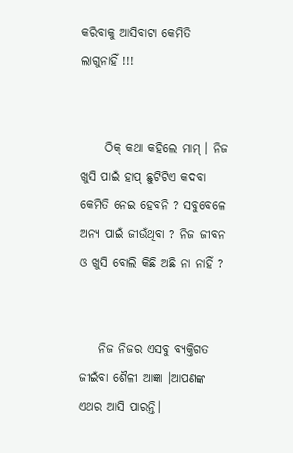କରିବାକୁ ଆସିବାଟା କେମିତି ଲାଗୁନାହିଁ !!!


     ଠିକ୍ କଥା କହିଲେ ମାମ୍ । ନିଜ ଖୁସି ପାଇଁ ହାପ୍ ଛୁଟିଟିଏ କଦବା କେମିତି ନେଇ ହେବନି ? ସବୁବେଳେ ଅନ୍ୟ ପାଇଁ ଜୀଉଁଥିବା ? ନିଜ ଜୀବନ ଓ ଖୁସି ବୋଲି କିଛି ଅଛି ନା ନାହିଁ ?


    ନିଜ ନିଜର ଏସବୁ ବ୍ୟକ୍ତିଗତ ଜୀଇଁବା ଶୈଳୀ ଆଜ୍ଞା ।ଆପଣଙ୍କ ଏଥର ଆସି ପାରନ୍ତି।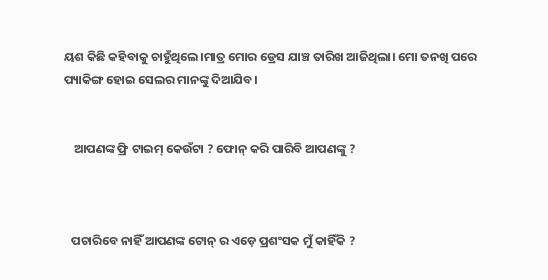ୟଶ କିଛି କହିବାକୁ ଚାହୁଁଥିଲେ।ମାତ୍ର ମୋର ଡ୍ରେସ ଯାଞ୍ଚ ତାରିଖ ଆଜିଥିଲା। ମୋ ତନଖି ପରେ ପ୍ୟାକିଙ୍ଗ ହୋଇ ସେଲର ମାନଙ୍କୁ ଦିଆଯିବ।


    ଆପଣଙ୍କ ଫ୍ରି ଟାଇମ୍ କେଉଁଟା ? ଫୋନ୍ କରି ପାରିବି ଆପଣଙ୍କୁ ?



   ପଚାରିବେ ନାହିଁ ଆପଣଙ୍କ ଟୋନ୍ ର ଏଡ଼େ ପ୍ରଶଂସକ ମୁଁ କାହିଁକି ?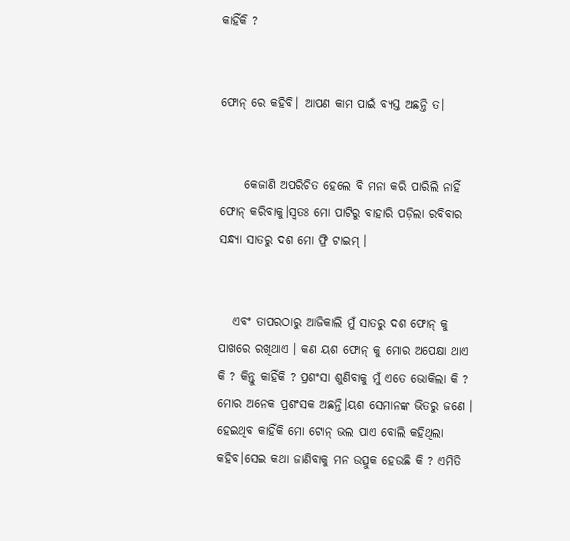କାହିଁକି ?


ଫୋନ୍ ରେ କହିବି। ଆପଣ କାମ ପାଇଁ ବ୍ୟସ୍ତ ଅଛନ୍ତି ତ।


     କେଜାଣି ଅପରିଚିତ ହେଲେ ବି ମନା କରି ପାରିଲି ନାହିଁ ଫୋନ୍ କରିବାକୁ।ସ୍ୱତଃ ମୋ ପାଟିରୁ ବାହାରି ପଡ଼ିଲା ରବିବାର ସନ୍ଧ୍ୟା ସାତରୁ ଦଶ ମୋ ଫ୍ରି ଟାଇମ୍ ।


   ଏବଂ ତାପରଠାରୁ ଆଜିକାଲି ମୁଁ ସାତରୁ ଦଶ ଫୋନ୍ କୁ ପାଖରେ ରଖିଥାଏ । କଣ ୟଶ ଫୋନ୍ କୁ ମୋର ଅପେକ୍ଷା ଥାଏ କି ? କିନ୍ତୁ କାହିଁକି ? ପ୍ରଶଂସା ଶୁଣିବାକୁ ମୁଁ ଏତେ ଭୋକିଲା କି ? ମୋର ଅନେକ ପ୍ରଶଂସକ ଅଛନ୍ତି।ୟଶ ସେମାନଙ୍କ ଭିତରୁ ଜଣେ । ହେଇଥିବ କାହିଁକି ମୋ ଟୋନ୍ ଭଲ ପାଏ ବୋଲି କହିଥିଲା କହିବ।ସେଇ କଥା ଜାଣିବାକୁ ମନ ଉତ୍ସୁକ ହେଉଛି କି ? ଏମିତି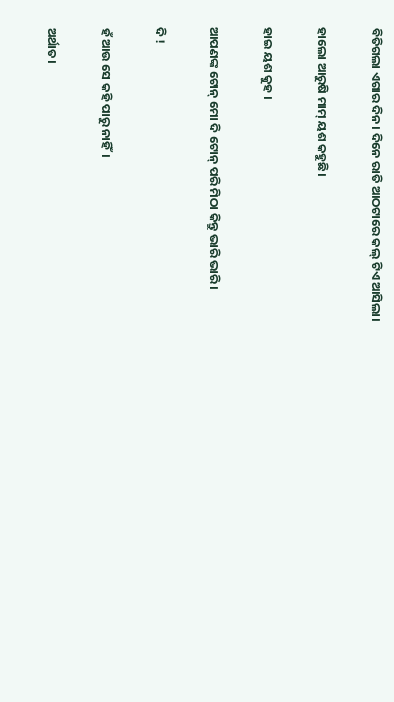ବିତିଗଲା ଏଗାର ଦିନ। ଦିନେ ରାତି ଆଠଟାରେ କଲ୍ ଟିଏ ଆସିଲା।


ହାଲୋ ଆରୁଷି ମାମ୍ ୟଶ କହୁଛି।


ହାଇ ୟଶ କୁହ ।


ଆପଣଙ୍କ ଟୋନ୍ ମୋ ଦି ଟୋନ୍ ପରି ମିଠା କିନ୍ତୁ ଭାରି ଭାରି।


ଦି !


ହଁ ଆଉ ସେ କହି ପାରୁ ନାହିଁ।


ଅର୍ଥାତ।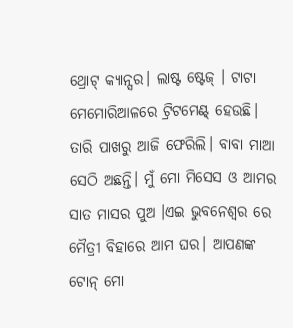ଥ୍ରୋଟ୍ କ୍ୟାନ୍ସର। ଲାଷ୍ଟ ଷ୍ଟେଜ୍ । ଟାଟା ମେମୋରିଆଳରେ ଟ୍ରିଟମେଣ୍ଟ୍ ହେଉଛି। ତାରି ପାଖରୁ ଆଜି ଫେରିଲି। ବାବା ମାଆ ସେଠି ଅଛନ୍ତି। ମୁଁ ମୋ ମିସେସ ଓ ଆମର ସାତ ମାସର ପୁଅ ।ଏଇ ଭୁବନେଶ୍ୱର ରେ ମୈତ୍ରୀ ବିହାରେ ଆମ ଘର। ଆପଣଙ୍କ ଟୋନ୍ ମୋ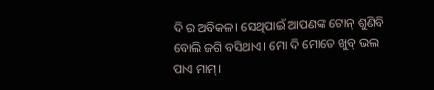ଦି ର ଅବିକଳ। ସେଥିପାଇଁ ଆପଣଙ୍କ ଟୋନ୍ ଶୁଣିବି ବୋଲି ଜଗି ବସିଥାଏ। ମୋ ଦି ମୋତେ ଖୁବ୍ ଭଲ ପାଏ ମାମ୍।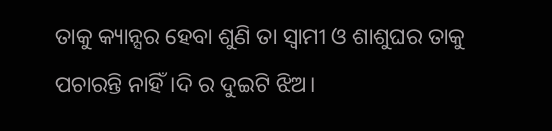ତାକୁ କ୍ୟାନ୍ସର ହେବା ଶୁଣି ତା ସ୍ବାମୀ ଓ ଶାଶୁଘର ତାକୁ ପଚାରନ୍ତି ନାହିଁ।ଦି ର ଦୁଇଟି ଝିଅ।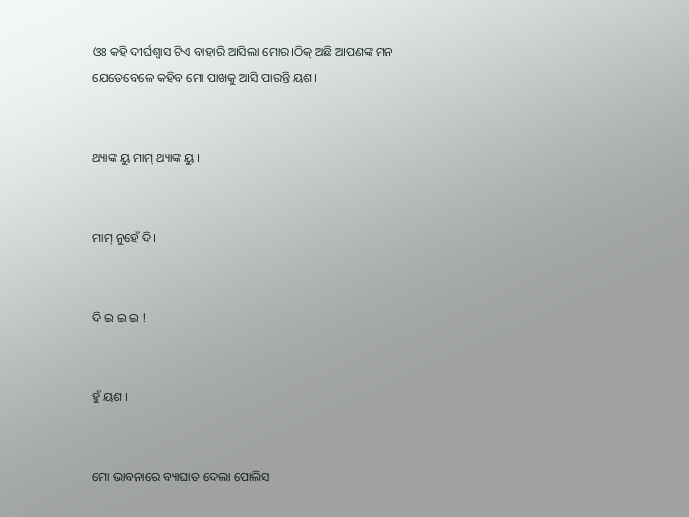ଓଃ କହି ଦୀର୍ଘଶ୍ବାସ ଟିଏ ବାହାରି ଆସିଲା ମୋର।ଠିକ୍ ଅଛି ଆପଣଙ୍କ ମନ ଯେତେବେଳେ କହିବ ମୋ ପାଖକୁ ଆସି ପାରନ୍ତି ୟଶ।


ଥ୍ୟାଙ୍କ ୟୁ ମାମ୍ ଥ୍ୟାଙ୍କ ୟୁ ।


ମାମ୍ ନୁହେଁ ଦି।


ଦି ଇ ଇ ଇ !


ହୁଁ ୟଶ ।


ମୋ ଭାବନାରେ ବ୍ୟାଘାତ ଦେଲା ପୋଲିସ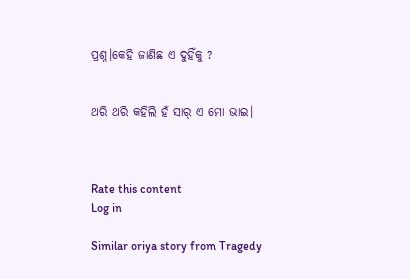ପ୍ରଶ୍ନ।କେହି ଜାଣିଛ ଏ ଦୁହିଁକୁ ?


ଥରି ଥରି କହିଲି ହଁ ସାର୍ ଏ ମୋ ଭାଇ।



Rate this content
Log in

Similar oriya story from Tragedy